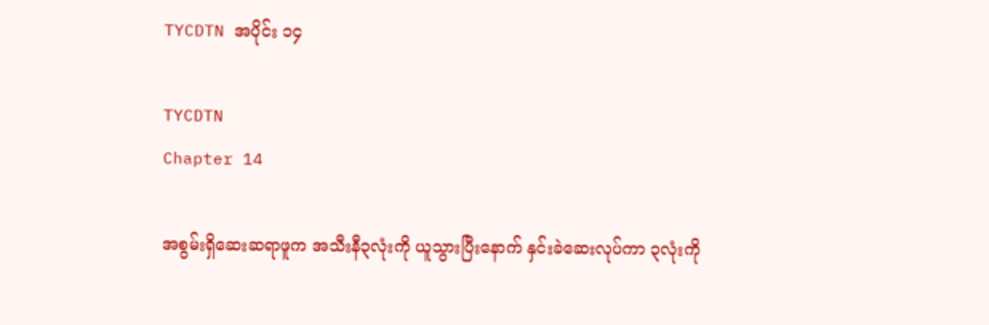TYCDTN အပိုင်း ၁၄

TYCDTN
Chapter 14

အစွမ်းရှိဆေးဆရာဖူက အသီးနီ၃လုံးကို ယူသွားပြီးနောက် နှင်းခဲဆေးလုပ်ကာ ၃လုံးကို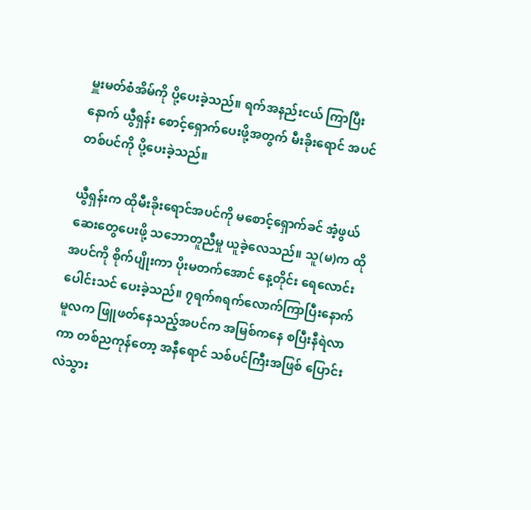မှူးမတ်စံအိမ်ကို ပို့ပေးခဲ့သည်။ ရက်အနည်းငယ် ကြာပြီးနောက် ယွီရှန်း စောင့်ရှောက်ပေးဖို့အတွက် မီးခိုးရောင် အပင်တစ်ပင်ကို ပို့ပေးခဲ့သည်။

ယွီရှန်းက ထိုမီးခိုးရောင်အပင်ကို မစောင့်ရှောက်ခင် အံ့ဖွယ်ဆေးတွေပေးဖို့ သဘောတူညီမှု ယူခဲ့လေသည်။ သူ(မ)က ထိုအပင်ကို စိုက်ပျိုးကာ ပိုးမတက်အောင် နေ့တိုင်း ရေလောင်းပေါင်းသင် ပေးခဲ့သည်။ ၇ရက်၈ရက်လောက်ကြာပြီးနောက် မူလက ဖြူဖတ်နေသည့်အပင်က အမြစ်ကနေ စပြီးနီရဲလာကာ တစ်ညကုန်တော့ အနီရောင် သစ်ပင်ကြီးအဖြစ် ပြောင်းလဲသွား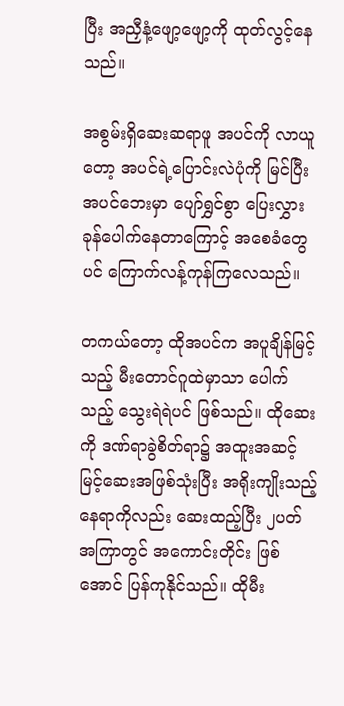ပြီး အညှီနံ့ဖျော့ဖျော့ကို ထုတ်လွင့်နေသည်။

အစွမ်းရှိဆေးဆရာဖူ အပင်ကို လာယူတော့ အပင်ရဲ့ပြောင်းလဲပုံကို မြင်ပြီး အပင်ဘေးမှာ ပျော်ရွှင်စွာ ပြေးလွှားခုန်ပေါက်နေတာကြောင့် အစေခံတွေပင် ကြောက်လန့်ကုန်ကြလေသည်။

တကယ်တော့ ထိုအပင်က အပူချိန်မြင့်သည့် မီးတောင်ဂူထဲမှာသာ ပေါက်သည့် သွေးရဲရဲပင် ဖြစ်သည်။ ထိုဆေးကို ဒဏ်ရာခွဲစိတ်ရာ၌ အထူးအဆင့်မြင့်ဆေးအဖြစ်သုံးပြီး အရိုးကျိုးသည့်နေရာကိုလည်း ဆေးထည့်ပြီး ၂ပတ်အကြာတွင် အကောင်းတိုင်း ဖြစ်အောင် ပြန်ကုနိုင်သည်။ ထိုမီး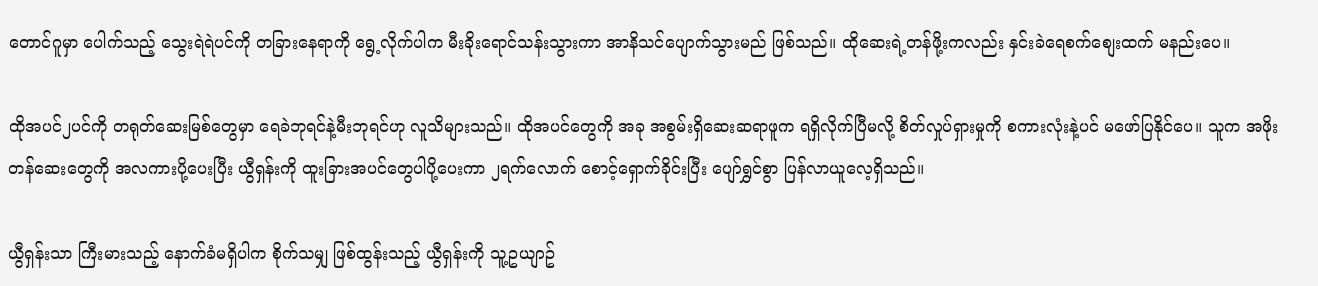တောင်ဂူမှာ ပေါက်သည့် သွေးရဲရဲပင်ကို တခြားနေရာကို ရွေ့လိုက်ပါက မီးခိုးရောင်သန်းသွားကာ အာနိသင်ပျောက်သွားမည် ဖြစ်သည်။ ထိုဆေးရဲ့တန်ဖို့းကလည်း နှင်းခဲရေစက်စျေးထက် မနည်းပေ။

ထိုအပင်၂ပင်ကို တရုတ်ဆေးမြစ်တွေမှာ ရေခဲဘုရင်နဲ့မီးဘုရင်ဟု လူသိများသည်။ ထိုအပင်တွေကို အခု အစွမ်းရှိဆေးဆရာဖူက ရရှိလိုက်ပြီမလို့ စိတ်လှုပ်ရှားမှုကို စကားလုံးနဲ့ပင် မဖော်ပြနိုင်ပေ။ သူက အဖိုးတန်ဆေးတွေကို အလကားပို့ပေးပြီး ယွီရှန်းကို ထူးခြားအပင်တွေပါပို့ပေးကာ ၂ရက်လောက် စောင့်ရှောက်ခိုင်းပြီး ပျော်ရွှင်စွာ ပြန်လာယူလေ့ရှိသည်။

ယွီရှန်းသာ ကြီးမားသည့် နောက်ခံမရှိပါက စိုက်သမျှ ဖြစ်ထွန်းသည့် ယွီရှန်းကို သူ့ဥယျာဥ်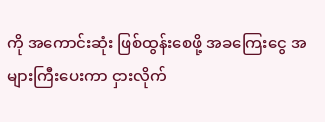ကို အကောင်းဆုံး ဖြစ်ထွန်းစေဖို့ အခကြေးငွေ အများကြီးပေးကာ ငှားလိုက်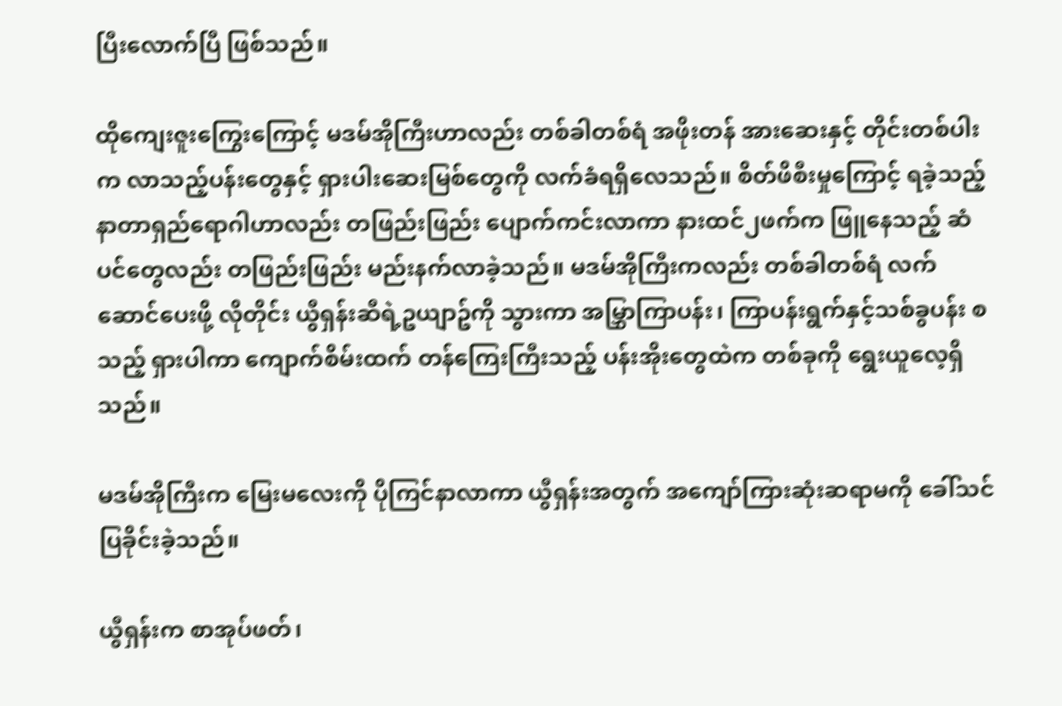ပြီးလောက်ပြီ ဖြစ်သည်။

ထိုကျေးဇူးကြွေးကြောင့် မဒမ်အိုကြီးဟာလည်း တစ်ခါတစ်ရံ အဖိုးတန် အားဆေးနှင့် တိုင်းတစ်ပါးက လာသည့်ပန်းတွေနှင့် ရှားပါးဆေးမြစ်တွေကို လက်ခံရရှိလေသည်။ စိတ်ဖိစီးမှုကြောင့် ရခဲ့သည့် နာတာရှည်ရောဂါဟာလည်း တဖြည်းဖြည်း ပျောက်ကင်းလာကာ နားထင်၂ဖက်က ဖြူနေသည့် ဆံပင်တွေလည်း တဖြည်းဖြည်း မည်းနက်လာခဲ့သည်။ မဒမ်အိုကြီးကလည်း တစ်ခါတစ်ရံ လက်ဆောင်ပေးဖို့ လိုတိုင်း ယွီရှန်းဆီရဲ့ဥယျာဥ်ကို သွားကာ အမြွှာကြာပန်း၊ ကြာပန်းရွက်နှင့်သစ်ခွပန်း စသည့် ရှားပါကာ ကျောက်စိမ်းထက် တန်ကြေးကြီးသည့် ပန်းအိုးတွေထဲက တစ်ခုကို ရွေးယူလေ့ရှိသည်။

မဒမ်အိုကြီးက မြေးမလေးကို ပိုကြင်နာလာကာ ယွီရှန်းအတွက် အကျော်ကြားဆုံးဆရာမကို ခေါ်သင်ပြခိုင်းခဲ့သည်။

ယွီရှန်းက စာအုပ်ဖတ်၊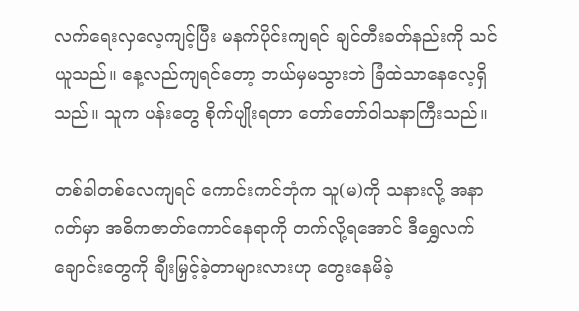လက်ရေးလှလေ့ကျင့်ပြီး မနက်ပိုင်းကျရင် ချင်တီးခတ်နည်းကို သင်ယူသည်။ နေ့လည်ကျရင်တော့ ဘယ်မှမသွားဘဲ ခြံထဲသာနေလေ့ရှိသည်။ သူက ပန်းတွေ စိုက်ပျိုးရတာ တော်တော်ဝါသနာကြီးသည်။

တစ်ခါတစ်လေကျရင် ကောင်းကင်ဘုံက သူ(မ)ကို သနားလို့ အနာဂတ်မှာ အဓိကဇာတ်ကောင်နေရာကို တက်လို့ရအောင် ဒီရွှေလက်ချောင်းတွေကို ချီးမြှင့်ခဲ့တာများလားဟု တွေးနေမိခဲ့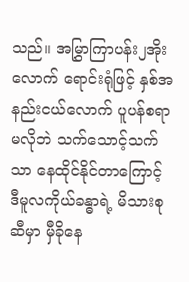သည်။ အမြွှာကြာပန်း၂အိုးလောက် ရောင်းရုံဖြင့် နှစ်အနည်းငယ်လောက် ပူပန်စရာမလိုဘဲ သက်သောင့်သက်သာ နေထိုင်နိုင်တာကြောင့် ဒီမူလကိုယ်ခန္ဓာရဲ့ မိသားစုဆီမှာ မှီခိုနေ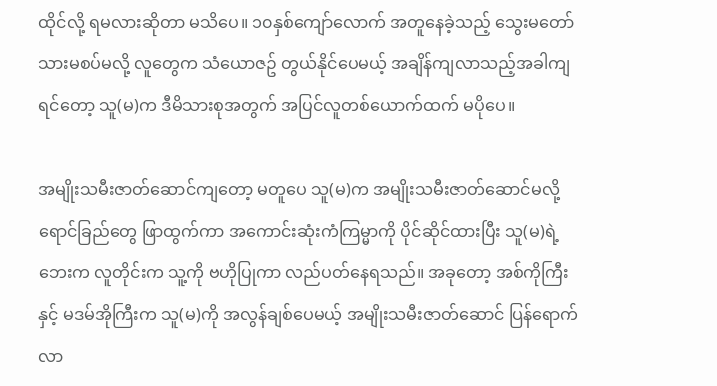ထိုင်လို့ ရမလားဆိုတာ မသိပေ။ ၁၀နှစ်ကျော်လောက် အတူနေခဲ့သည့် သွေးမတော်သားမစပ်မလို့ လူတွေက သံယောဇဥ် တွယ်နိုင်ပေမယ့် အချိန်ကျလာသည့်အခါကျရင်တော့ သူ(မ)က ဒီမိသားစုအတွက် အပြင်လူတစ်ယောက်ထက် မပိုပေ။

အမျိုးသမီးဇာတ်ဆောင်ကျတော့ မတူပေ သူ(မ)က အမျိုးသမီးဇာတ်ဆောင်မလို့ ရောင်ခြည်တွေ ဖြာထွက်ကာ အကောင်းဆုံးကံကြမ္မာကို ပိုင်ဆိုင်ထားပြီး သူ(မ)ရဲ့ဘေးက လူတိုင်းက သူ့ကို ဗဟိုပြုကာ လည်ပတ်နေရသည်။ အခုတော့ အစ်ကိုကြီးနှင့် မဒမ်အိုကြီးက သူ(မ)ကို အလွန်ချစ်ပေမယ့် အမျိုးသမီးဇာတ်ဆောင် ပြန်ရောက်လာ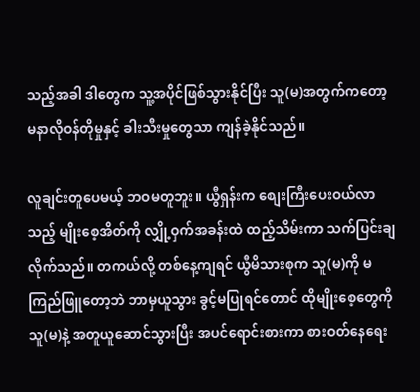သည့်အခါ ဒါတွေက သူ့အပိုင်ဖြစ်သွားနိုင်ပြီး သူ(မ)အတွက်ကတော့ မနာလိုဝန်တိုမှုနှင့် ခါးသီးမှုတွေသာ ကျန်ခဲ့နိုင်သည်။

လူချင်းတူပေမယ့် ဘဝမတူဘူး။ ယွီရှန်းက စျေးကြီးပေးဝယ်လာသည့် မျိုးစေ့အိတ်ကို လျှို့ဝှက်အခန်းထဲ ထည့်သိမ်းကာ သက်ပြင်းချလိုက်သည်။ တကယ်လို့ တစ်နေ့ကျရင် ယွီမိသားစုက သူ(မ)ကို မကြည်ဖြူတော့ဘဲ ဘာမှယူသွား ခွင့်မပြုရင်တောင် ထိုမျိုးစေ့တွေကို သူ(မ)နဲ့ အတူယူဆောင်သွားပြီး အပင်ရောင်းစားကာ စားဝတ်နေရေး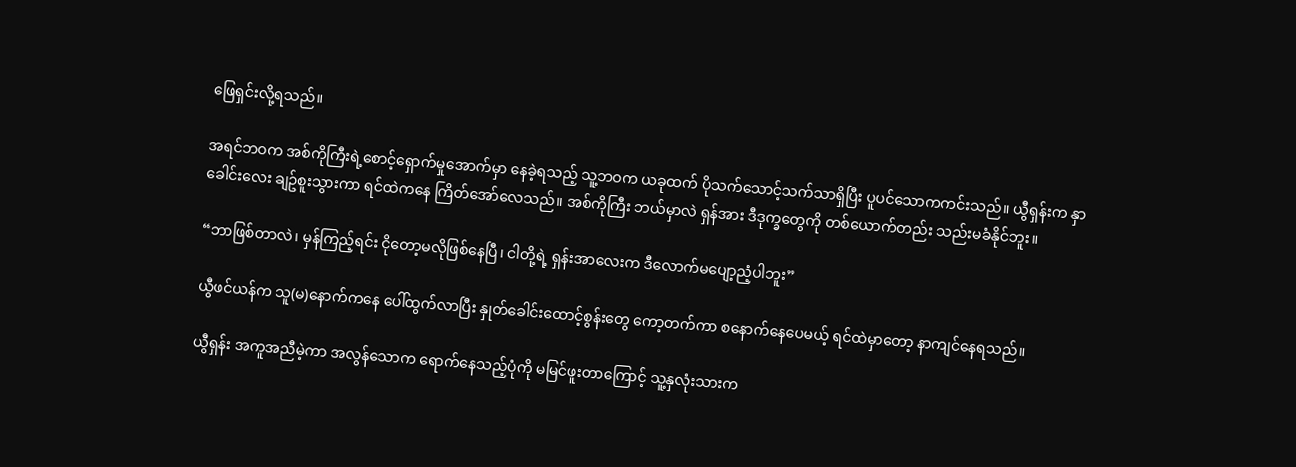ဖြေရှင်းလို့ရသည်။

အရင်ဘဝက အစ်ကိုကြီးရဲ့စောင့်ရှောက်မှုအောက်မှာ နေခဲ့ရသည့် သူ့ဘဝက ယခုထက် ပိုသက်သောင့်သက်သာရှိပြီး ပူပင်သောကကင်းသည်။ ယွီရှန်းက နှာခေါင်းလေး ချဥ်စူးသွားကာ ရင်ထဲကနေ ကြိတ်အော်လေသည်။ အစ်ကိုကြီး ဘယ်မှာလဲ ရှန်အား ဒီဒုက္ခတွေကို တစ်ယောက်တည်း သည်းမခံနိုင်ဘူး။

“ဘာဖြစ်တာလဲ၊ မှန်ကြည့်ရင်း ငိုတော့မလိုဖြစ်နေပြီ၊ ငါတို့ရဲ့ ရှန်းအာလေးက ဒီလောက်မပျော့ညံ့ပါဘူး”

ယွီဖင်ယန်က သူ(မ)နောက်ကနေ ပေါ်ထွက်လာပြီး နှုတ်ခေါင်းထောင့်စွန်းတွေ ကော့တက်ကာ စနောက်နေပေမယ့် ရင်ထဲမှာတော့ နာကျင်နေရသည်။

ယွီရှန်း အကူအညီမဲ့ကာ အလွန်သောက ရောက်နေသည့်ပုံကို မမြင်ဖူးတာကြောင့် သူ့နှလုံးသားက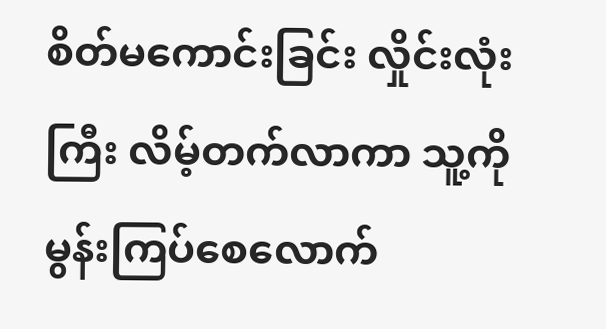စိတ်မကောင်းခြင်း လှိုင်းလုံးကြီး လိမ့်တက်လာကာ သူ့ကို မွန်းကြပ်စေလောက်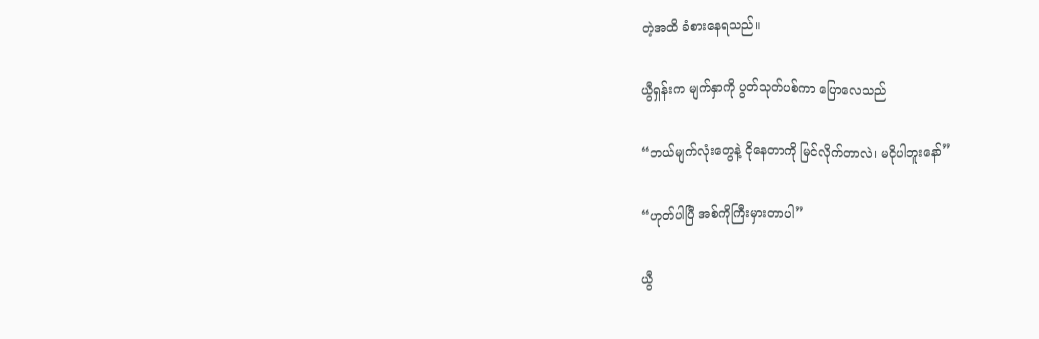တဲ့အထိ ခံစားနေရသည်။

ယွီရှန်းက မျက်နှာကို ပွတ်သုတ်ပစ်ကာ ပြောလေသည်

“ဘယ်မျက်လုံးတွေနဲ့ ငိုနေတာကို မြင်လိုက်တာလဲ၊ မငိုပါဘူးနော်”

“ဟုတ်ပါပြီ အစ်ကိုကြီးမှားတာပါ”

ယွီ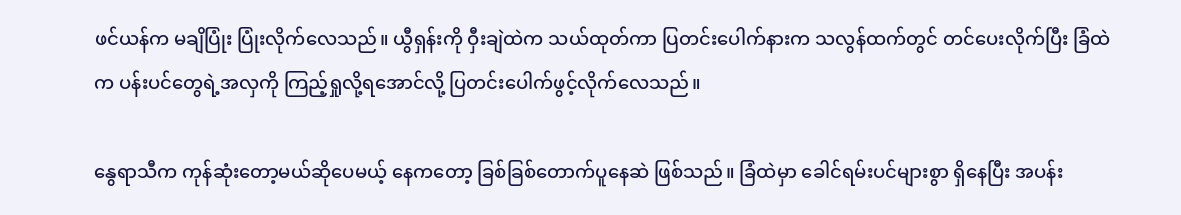ဖင်ယန်က မချိပြုံး ပြုံးလိုက်လေသည်။ ယွီရှန်းကို ဝှီးချဲထဲက သယ်ထုတ်ကာ ပြတင်းပေါက်နားက သလွန်ထက်တွင် တင်ပေးလိုက်ပြီး ခြံထဲက ပန်းပင်တွေရဲ့အလှကို ကြည့်ရှုလို့ရအောင်လို့ ပြတင်းပေါက်ဖွင့်လိုက်လေသည်။

နွေရာသီက ကုန်ဆုံးတော့မယ်ဆိုပေမယ့် နေကတော့ ခြစ်ခြစ်တောက်ပူနေဆဲ ဖြစ်သည်။ ခြံထဲမှာ ခေါင်ရမ်းပင်များစွာ ရှိနေပြီး အပန်း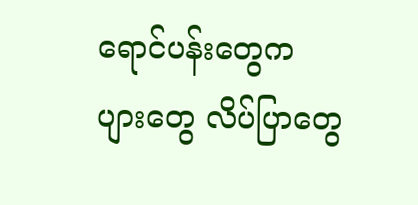ရောင်ပန်းတွေက ပျားတွေ လိပ်ပြာတွေ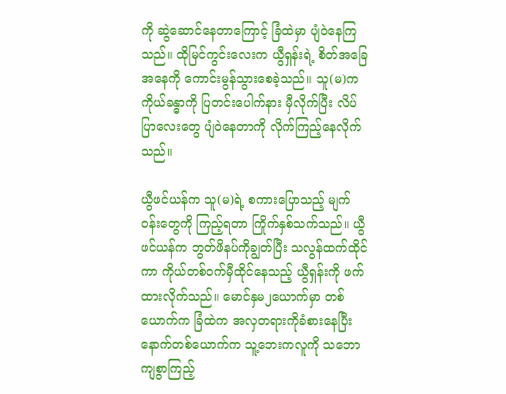ကို ဆွဲဆောင်နေတာကြောင့် ခြံထဲမှာ ပျံဝဲနေကြသည်။ ထိုမြင်ကွင်းလေးက ယွီရှန်းရဲ့ စိတ်အခြေအနေကို ကောင်းမွန်သွားစေခဲ့သည်။ သူ(မ)က ကိုယ်ခန္ဓာကို ပြတင်းပေါက်နား မှီလိုက်ပြီး လိပ်ပြာလေးတွေ ပျံဝဲနေတာကို လိုက်ကြည့်နေလိုက်သည်။

ယွီဖင်ယန်က သူ(မ)ရဲ့ စကားပြောသည့် မျက်ဝန်းတွေကို ကြည့်ရတာ ကြိုက်နှစ်သက်သည်။ ယွီဖင်ယန်က ဘွတ်ဖိနပ်ကိုချွတ်ပြီး သလွန်ထက်ထိုင်ကာ ကိုယ်တစ်ဝက်မှီထိုင်နေသည့် ယွီရှန်းကို ဖက်ထားလိုက်သည်။ မောင်နှမ၂ယောက်မှာ တစ်ယောက်က ခြံထဲက အလှတရားကိုခံစားနေပြီး နောက်တစ်ယောက်က သူ့ဘေးကလူကို သဘောကျစွာကြည့်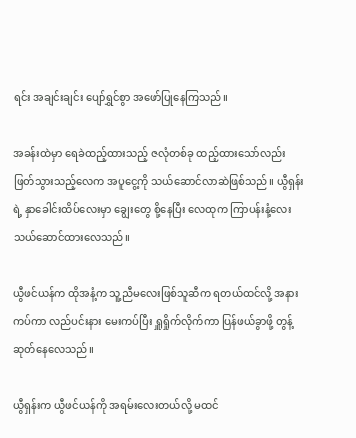ရင်း အချင်းချင်း ပျော်ရွှင်စွာ အဖော်ပြုနေကြသည်။

အခန်းထဲမှာ ရေခဲထည့်ထားသည့် ဇလုံတစ်ခု ထည့်ထားသော်လည်း ဖြတ်သွားသည့်လေက အပူငွေ့ကို သယ်ဆောင်လာဆဲဖြစ်သည်။ ယွီရှန်းရဲ့ နှာခေါင်းထိပ်လေးမှာ ချွေးတွေ စို့နေပြီး လေထုက ကြာပန်းနံ့လေး သယ်ဆောင်ထားလေသည်။

ယွီဖင်ယန်က ထိုအနံ့က သူ့ညီမလေးဖြစ်သူဆီက ရတယ်ထင်လို့ အနားကပ်ကာ လည်ပင်းနား မေးကပ်ပြီး ရှူရှိုက်လိုက်ကာ ပြန်ဖယ်ခွာဖို့ တွန့်ဆုတ်နေလေသည်။

ယွီရှန်းက ယွီဖင်ယန်ကို အရမ်းလေးတယ်လို့ မထင်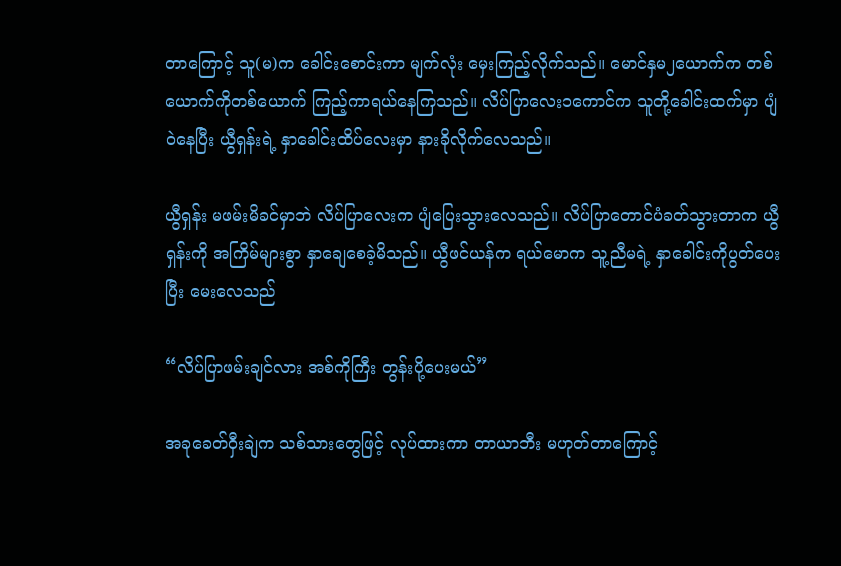တာကြောင့် သူ(မ)က ခေါင်းစောင်းကာ မျက်လုံး မှေးကြည့်လိုက်သည်။ မောင်နှမ၂ယောက်က တစ်ယောက်ကိုတစ်ယောက် ကြည့်ကာရယ်နေကြသည်။ လိပ်ပြာလေး၁ကောင်က သူတို့ခေါင်းထက်မှာ ပျံဝဲနေပြီး ယွီရှန်းရဲ့ နှာခေါင်းထိပ်လေးမှာ နားခိုလိုက်လေသည်။

ယွီရှန်း မဖမ်းမိခင်မှာဘဲ လိပ်ပြာလေးက ပျံပြေးသွားလေသည်။ လိပ်ပြာတောင်ပံခတ်သွားတာက ယွီရှန်းကို အကြိမ်များစွာ နှာချေစေခဲ့မိသည်။ ယွီဖင်ယန်က ရယ်မောက သူ့ညီမရဲ့ နှာခေါင်းကိုပွတ်ပေးပြီး မေးလေသည်

“လိပ်ပြာဖမ်းချင်လား အစ်ကိုကြီး တွန်းပို့ပေးမယ်”

အခုခေတ်ဝှီးချဲက သစ်သားတွေဖြင့် လုပ်ထားကာ တာယာဘီး မဟုတ်တာကြောင့်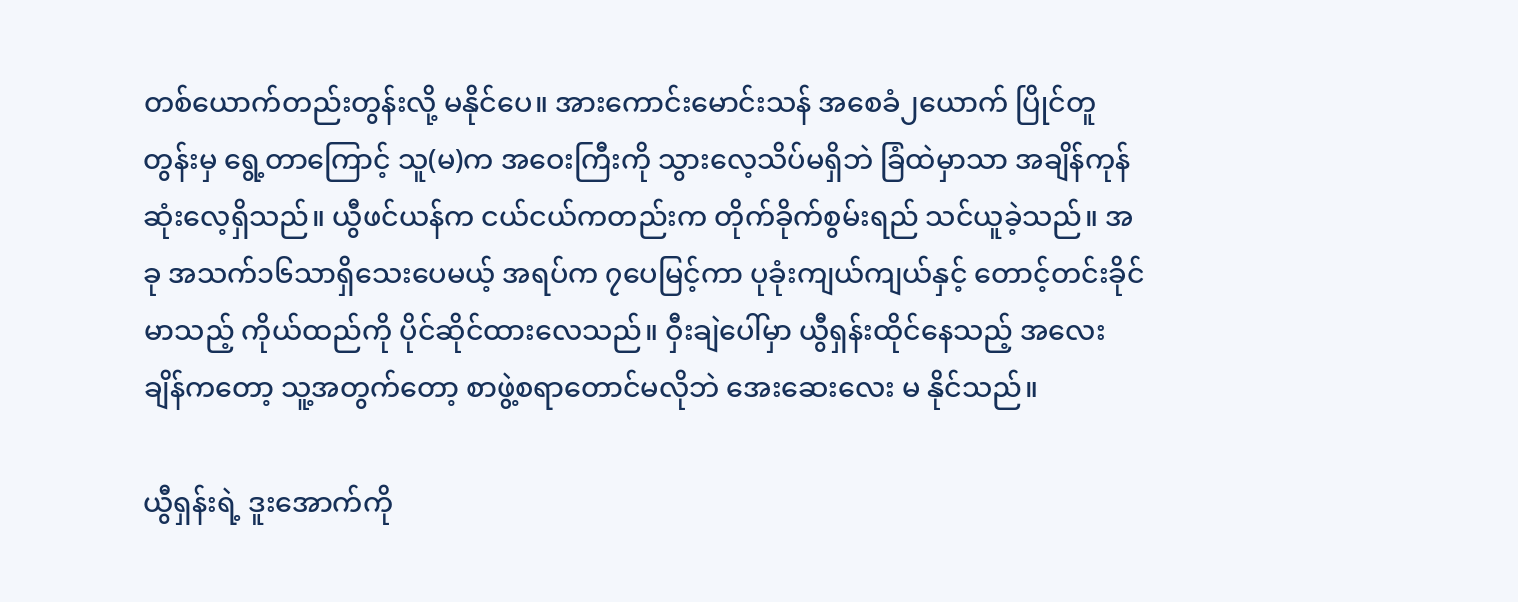တစ်ယောက်တည်းတွန်းလို့ မနိုင်ပေ။ အားကောင်းမောင်းသန် အစေခံ၂ယောက် ပြိုင်တူတွန်းမှ ရွေ့တာကြောင့် သူ(မ)က အဝေးကြီးကို သွားလေ့သိပ်မရှိဘဲ ခြံထဲမှာသာ အချိန်ကုန်ဆုံးလေ့ရှိသည်။ ယွီဖင်ယန်က ငယ်ငယ်ကတည်းက တိုက်ခိုက်စွမ်းရည် သင်ယူခဲ့သည်။ အခု အသက်၁၆သာရှိသေးပေမယ့် အရပ်က ၇ပေမြင့်ကာ ပုခုံးကျယ်ကျယ်နှင့် တောင့်တင်းခိုင်မာသည့် ကိုယ်ထည်ကို ပိုင်ဆိုင်ထားလေသည်။ ဝှီးချဲပေါ်မှာ ယွီရှန်းထိုင်နေသည့် အလေးချိန်ကတော့ သူ့အတွက်တော့ စာဖွဲ့စရာတောင်မလိုဘဲ အေးဆေးလေး မ နိုင်သည်။

ယွီရှန်းရဲ့ ဒူးအောက်ကို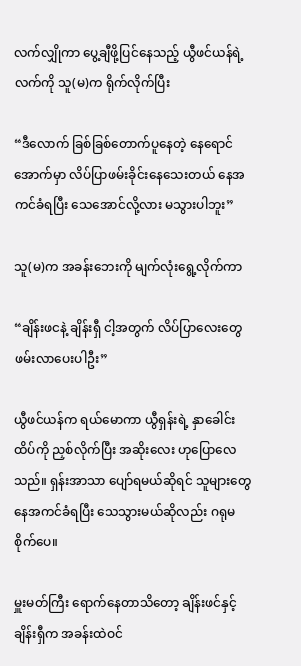လက်လျှိုကာ ပွေ့ချီဖို့ပြင်နေသည့် ယွီဖင်ယန်ရဲ့လက်ကို သူ(မ)က ရိုက်လိုက်ပြီး

“ဒီလောက် ခြစ်ခြစ်တောက်ပူနေတဲ့ နေရောင်အောက်မှာ လိပ်ပြာဖမ်းခိုင်းနေသေးတယ် နေအကင်ခံရပြီး သေအောင်လို့လား မသွားပါဘူး”

သူ(မ)က အခန်းဘေးကို မျက်လုံးရွေ့လိုက်ကာ

“ချိန်းဖငနဲ့ ချိန်းရှီ ငါ့အတွက် လိပ်ပြာလေးတွေ ဖမ်းလာပေးပါဦး”

ယွီဖင်ယန်က ရယ်မောကာ ယွီရှန်းရဲ့ နှာခေါင်းထိပ်ကို ညှစ်လိုက်ပြီး အဆိုးလေး ဟုပြောလေသည်။ ရှန်းအာသာ ပျော်ရမယ်ဆိုရင် သူများတွေ နေအကင်ခံရပြီး သေသွားမယ်ဆိုလည်း ဂရုမစိုက်ပေ။

မှူးမတ်ကြီး ရောက်နေတာသိတော့ ချိန်းဖင်နှင့် ချိန်းရှီက အခန်းထဲဝင်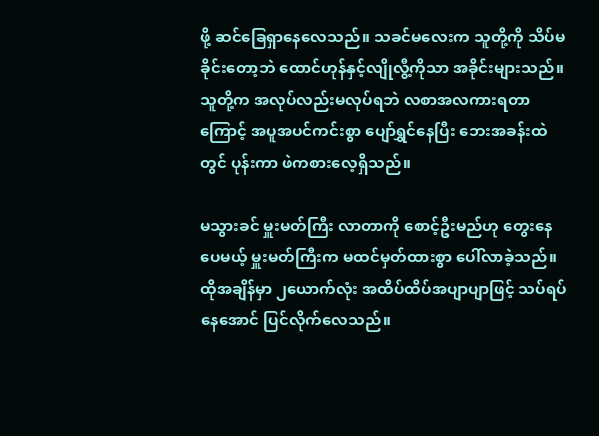ဖို့ ဆင်ခြေရှာနေလေသည်။ သခင်မလေးက သူတို့ကို သိပ်မခိုင်းတော့ဘဲ ထောင်ဟုန်နှင့်လျိုလွီ့ကိုသာ အခိုင်းများသည်။ သူတို့က အလုပ်လည်းမလုပ်ရဘဲ လစာအလကားရတာကြောင့် အပူအပင်ကင်းစွာ ပျော်ရွှင်နေပြီး ဘေးအခန်းထဲတွင် ပုန်းကာ ဖဲကစားလေ့ရှိသည်။

မသွားခင် မှူးမတ်ကြီး လာတာကို စောင့်ဦးမည်ဟု တွေးနေပေမယ့် မှူးမတ်ကြီးက မထင်မှတ်ထားစွာ ပေါ်လာခဲ့သည်။ ထိုအချိန်မှာ ၂ယောက်လုံး အထိပ်ထိပ်အပျာပျာဖြင့် သပ်ရပ်နေအောင် ပြင်လိုက်လေသည်။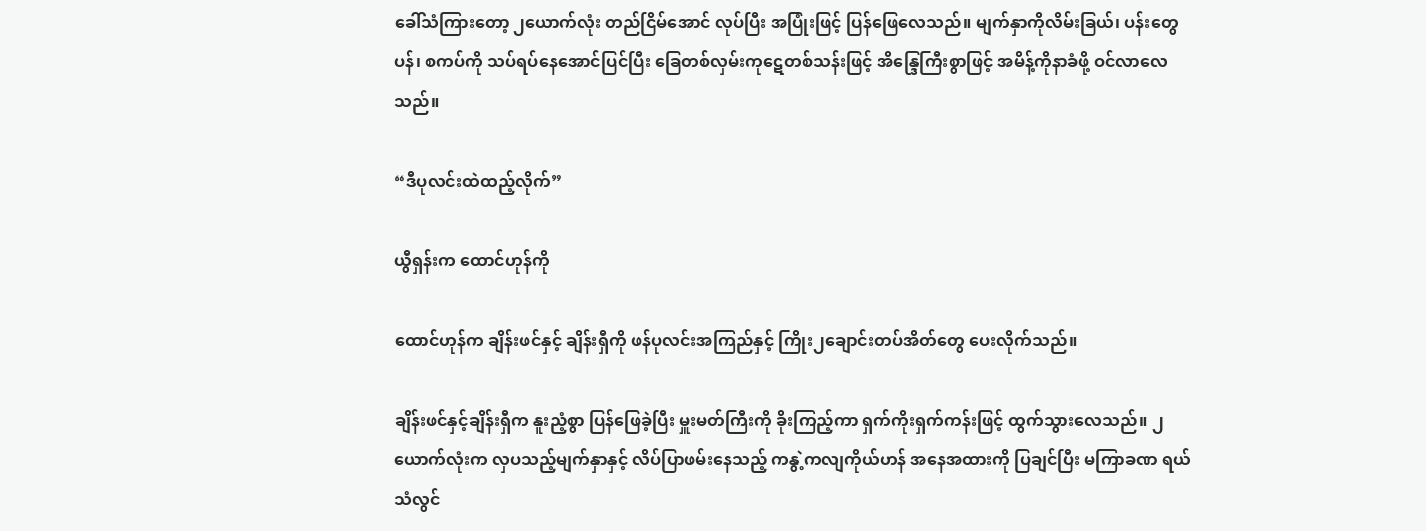ခေါ်သံကြားတော့ ၂ယောက်လုံး တည်ငြိမ်အောင် လုပ်ပြီး အပြုံးဖြင့် ပြန်ဖြေလေသည်။ မျက်နှာကိုလိမ်းခြယ်၊ ပန်းတွေပန်၊ စကပ်ကို သပ်ရပ်နေအောင်ပြင်ပြီး ခြေတစ်လှမ်းကုဋေတစ်သန်းဖြင့် အိန္ဒြေကြီးစွာဖြင့် အမိန့်ကိုနာခံဖို့ ဝင်လာလေသည်။

“ဒီပုလင်းထဲထည့်လိုက်”

ယွီရှန်းက ထောင်ဟုန်ကို

ထောင်ဟုန်က ချိန်းဖင်နှင့် ချိန်းရှီကို ဖန်ပုလင်းအကြည်နှင့် ကြိုး၂ချောင်းတပ်အိတ်တွေ ပေးလိုက်သည်။

ချိန်းဖင်နှင့်ချိန်းရှီက နူးညံ့စွာ ပြန်ဖြေခဲ့ပြီး မှူးမတ်ကြီးကို ခိုးကြည့်ကာ ရှက်ကိုးရှက်ကန်းဖြင့် ထွက်သွားလေသည်။ ၂ယောက်လုံးက လှပသည့်မျက်နှာနှင့် လိပ်ပြာဖမ်းနေသည့် ကနွဲ့ကလျကိုယ်ဟန် အနေအထားကို ပြချင်ပြီး မကြာခဏ ရယ်သံလွင်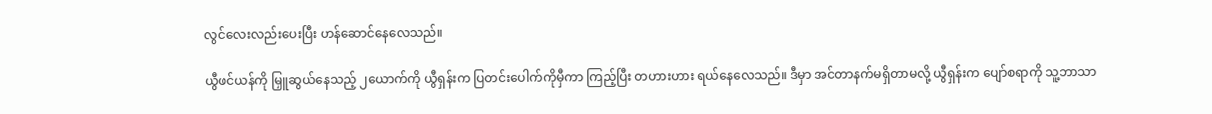လွင်လေးလည်းပေးပြီး ဟန်ဆောင်နေလေသည်။

ယွီဖင်ယန်ကို မြှူဆွယ်နေသည့် ၂ယောက်ကို ယွီရှန်းက ပြတင်းပေါက်ကိုမှီကာ ကြည့်ပြီး တဟားဟား ရယ်နေလေသည်။ ဒီမှာ အင်တာနက်မရှိတာမလို့ ယွီရှန်းက ပျော်စရာကို သူ့ဘာသာ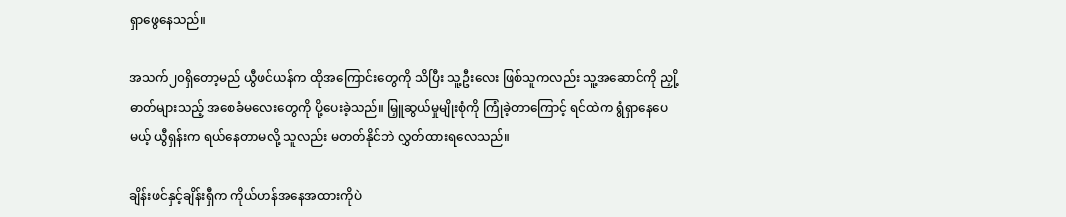ရှာဖွေနေသည်။

အသက်၂၀ရှိတော့မည် ယွီဖင်ယန်က ထိုအကြောင်းတွေကို သိပြီး သူ့ဦးလေး ဖြစ်သူကလည်း သူ့အဆောင်ကို ညှို့ဓာတ်များသည့် အစေခံမလေးတွေကို ပို့ပေးခဲ့သည်။ မြှူဆွယ်မှုမျိုးစုံကို ကြုံခဲ့တာကြောင့် ရင်ထဲက ရွံရှာနေပေမယ့် ယွီရှန်းက ရယ်နေတာမလို့ သူလည်း မတတ်နိုင်ဘဲ လွှတ်ထားရလေသည်။

ချိန်းဖင်နှင့်ချိန်းရှီက ကိုယ်ဟန်အနေအထားကိုပဲ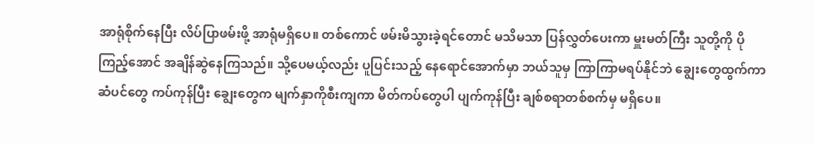အာရုံစိုက်နေပြီး လိပ်ပြာဖမ်းဖို့ အာရုံမရှိပေ။ တစ်ကောင် ဖမ်းမိသွားခဲ့ရင်တောင် မသိမသာ ပြန်လွှတ်ပေးကာ မှူးမတ်ကြီး သူတို့ကို ပိုကြည့်အောင် အချိန်ဆွဲနေကြသည်။ သို့ပေမယ့်လည်း ပူပြင်းသည့် နေရောင်အောက်မှာ ဘယ်သူမှ ကြာကြာမရပ်နိုင်ဘဲ ချွေးတွေထွက်ကာ ဆံပင်တွေ ကပ်ကုန်ပြီး ချွေးတွေက မျက်နှာကိုစီးကျကာ မိတ်ကပ်တွေပါ ပျက်ကုန်ပြီး ချစ်စရာတစ်စက်မှ မရှိပေ။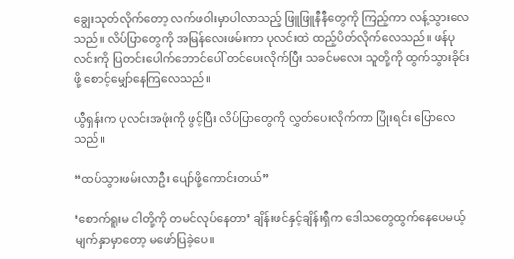ချွေးသုတ်လိုက်တော့ လက်ဖဝါးမှာပါလာသည့် ဖြူဖြူနီနီတွေကို ကြည့်ကာ လန့်သွားလေသည်။ လိပ်ပြာတွေကို အမြန်လေးဖမ်းကာ ပုလင်းထဲ ထည့်ပိတ်လိုက်လေသည်။ ဖန်ပုလင်းကို ပြတင်းပေါက်ဘောင်ပေါ် တင်ပေးလိုက်ပြီး သခင်မလေး သူတို့ကို ထွက်သွားခိုင်းဖို့ စောင့်မျှော်နေကြလေသည်။

ယွီရှန်းက ပုလင်းအဖုံးကို ဖွင့်ပြီး လိပ်ပြာတွေကို လွှတ်ပေးလိုက်ကာ ပြုံးရင်း ပြောလေသည်။

“ထပ်သွားဖမ်းလာဦး ပျော်ဖို့ကောင်းတယ်”

‘စောက်ရူးမ ငါတို့ကို တမင်လုပ်နေတာ’ ချိန်းဖင်နှင့်ချိန်းရှီက ဒေါသတွေထွက်နေပေမယ့် မျက်နှာမှာတော့ မဖော်ပြခဲ့ပေ။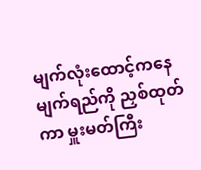မျက်လုံးထောင့်ကနေ မျက်ရည်ကို ညှစ်ထုတ်ကာ မှူးမတ်ကြီး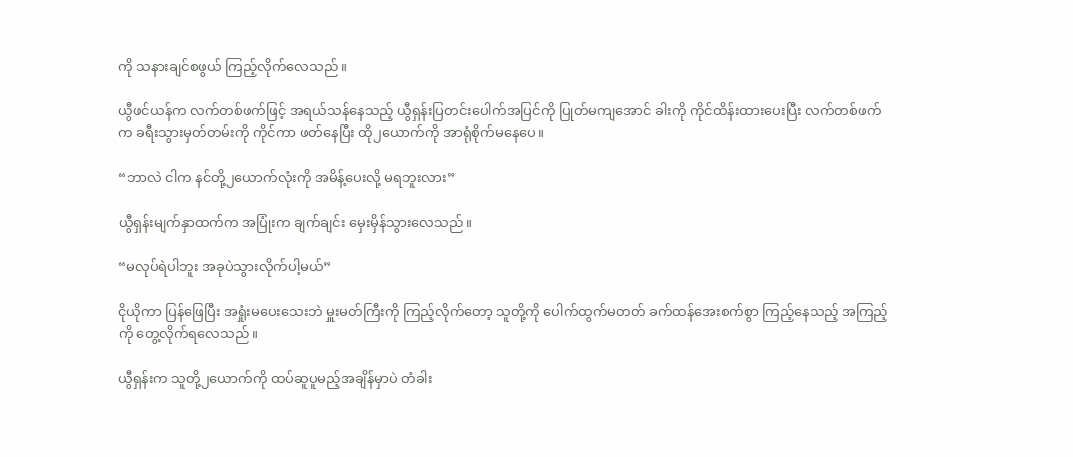ကို သနားချင်စဖွယ် ကြည့်လိုက်လေသည်။

ယွီဖင်ယန်က လက်တစ်ဖက်ဖြင့် အရယ်သန်နေသည့် ယွီရှန်းပြတင်းပေါက်အပြင်ကို ပြုတ်မကျအောင် ခါးကို ကိုင်ထိန်းထားပေးပြီး လက်တစ်ဖက်က ခရီးသွားမှတ်တမ်းကို ကိုင်ကာ ဖတ်နေပြီး ထို၂ယောက်ကို အာရုံစိုက်မနေပေ။

“ဘာလဲ ငါက နင်တို့၂ယောက်လုံးကို အမိန့်ပေးလို့ မရဘူးလား”

ယွီရှန်းမျက်နှာထက်က အပြုံးက ချက်ချင်း မှေးမှိန်သွားလေသည်။

“မလုပ်ရဲပါဘူး အခုပဲသွားလိုက်ပါ့မယ်”

ငိုယိုကာ ပြန်ဖြေပြီး အရှုံးမပေးသေးဘဲ မှူးမတ်ကြီးကို ကြည့်လိုက်တော့ သူတို့ကို ပေါက်ထွက်မတတ် ခက်ထန်အေးစက်စွာ ကြည့်နေသည့် အကြည့်ကို တွေ့လိုက်ရလေသည်။

ယွီရှန်းက သူတို့၂ယောက်ကို ထပ်ဆူပူမည့်အချိန်မှာပဲ တံခါး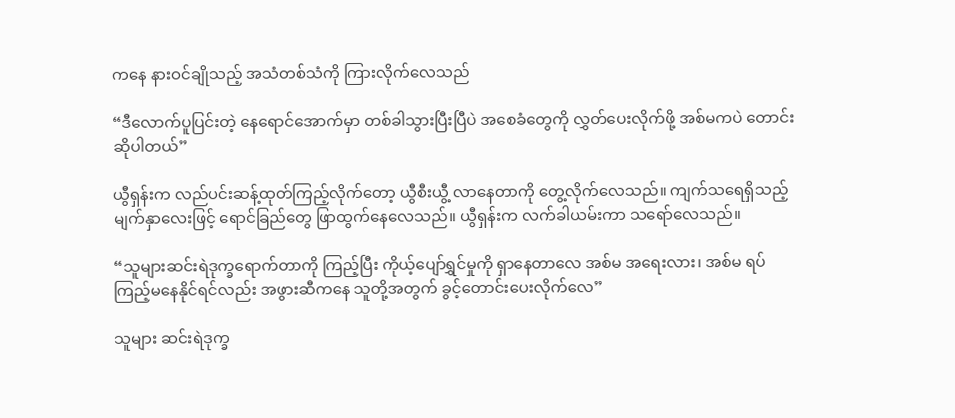ကနေ နားဝင်ချိုသည့် အသံတစ်သံကို ကြားလိုက်လေသည်

“ဒီလောက်ပူပြင်းတဲ့ နေရောင်အောက်မှာ တစ်ခါသွားပြီးပြီပဲ အစေခံတွေကို လွှတ်ပေးလိုက်ဖို့ အစ်မကပဲ တောင်းဆိုပါတယ်”

ယွီရှန်းက လည်ပင်းဆန့်ထုတ်ကြည့်လိုက်တော့ ယွီစီးယွီ့ လာနေတာကို တွေ့လိုက်လေသည်။ ကျက်သရေရှိသည့် မျက်နှာလေးဖြင့် ရောင်ခြည်တွေ ဖြာထွက်နေလေသည်။ ယွီရှန်းက လက်ခါယမ်းကာ သရော်လေသည်။

“သူများဆင်းရဲဒုက္ခရောက်တာကို ကြည့်ပြီး ကိုယ့်ပျော်ရွှင်မှုကို ရှာနေတာလေ အစ်မ အရေးလား၊ အစ်မ ရပ်ကြည့်မနေနိုင်ရင်လည်း အဖွားဆီကနေ သူတို့အတွက် ခွင့်တောင်းပေးလိုက်လေ”

သူများ ဆင်းရဲဒုက္ခ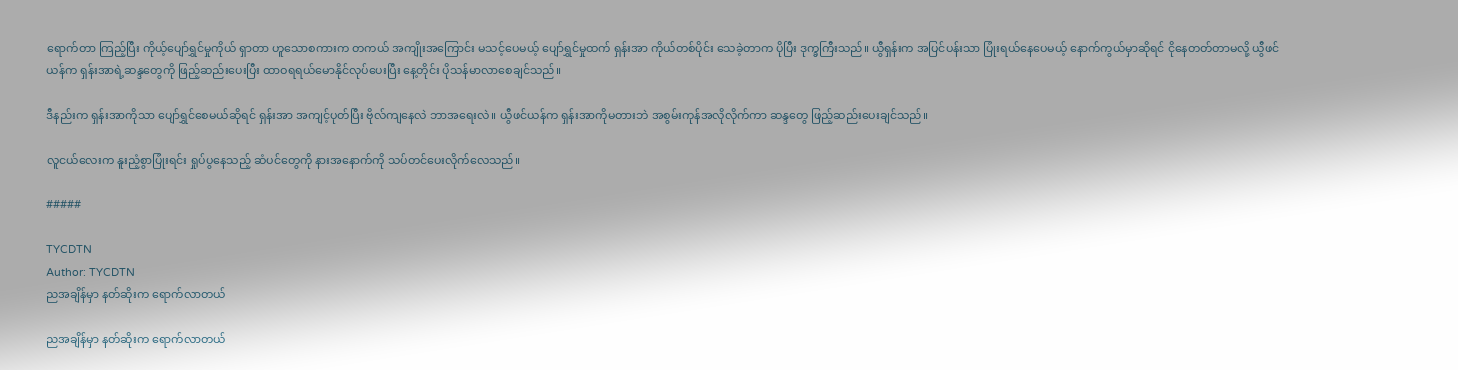ရောက်တာ ကြည့်ပြီး ကိုယ့်ပျော်ရွှင်မှုကိုယ် ရှာတာ ဟူသောစကားက တကယ် အကျိုးအကြောင်း မသင့်ပေမယ့် ပျော်ရွှင်မှုထက် ရှန်းအာ ကိုယ်တစ်ပိုင်း သေခဲ့တာက ပိုပြီး ဒုက္ခကြီးသည်။ ယွီရှန်းက အပြင်ပန်းသာ ပြုံးရယ်နေပေမယ့် နောက်ကွယ်မှာဆိုရင် ငိုနေတတ်တာမလို့ ယွီဖင်ယန်က ရှန်းအာရဲ့ဆန္ဒတွေကို ဖြည့်ဆည်းပေးပြီး ထာဝရရယ်မောနိုင်လုပ်ပေးပြီး နေ့တိုင်း ပိုသန်မာလာစေချင်သည်။

ဒီနည်းက ရှန်းအာကိုသာ ပျော်ရွှင်စေမယ်ဆိုရင် ရှန်းအာ အကျင့်ပုတ်ပြီး ဗိုလ်ကျနေလဲ ဘာအရေးလဲ။ ယွီဖင်ယန်က ရှန်းအာကိုမတားဘဲ အစွမ်းကုန်အလိုလိုက်ကာ ဆန္ဒတွေ ဖြည့်ဆည်းပေးချင်သည်။

လူငယ်လေးက နူးညံ့စွာပြုံးရင်း ရှုပ်ပွနေသည့် ဆံပင်တွေကို နားအနောက်ကို သပ်တင်ပေးလိုက်လေသည်။

#####

TYCDTN
Author: TYCDTN
ညအချိန်မှာ နတ်ဆိုးက ရောက်လာတယ်

ညအချိန်မှာ နတ်ဆိုးက ရောက်လာတယ်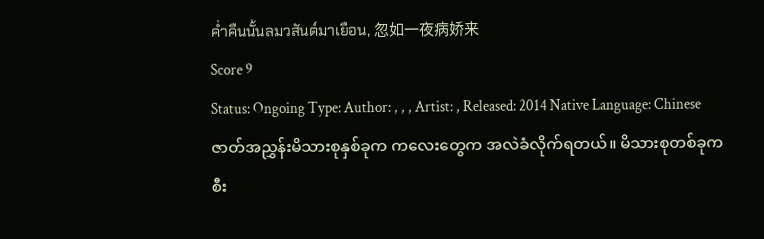ค่ำคืนนั้นลมวสันต์มาเยือน, 忽如一夜病娇来
Score 9
Status: Ongoing Type: Author: , , , Artist: , Released: 2014 Native Language: Chinese
ဇာတ်အညွှန်းမိသားစုနှစ်ခုက ကလေးတွေက အလဲခံလိုက်ရတယ်။ မိသားစုတစ်ခုက စီး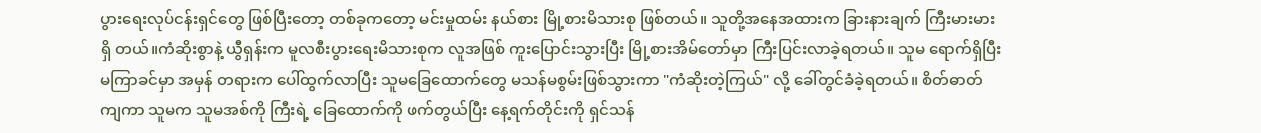ပွားရေးလုပ်ငန်းရှင်တွေ ဖြစ်ပြီးတော့ တစ်ခုကတော့ မင်းမှုထမ်း နယ်စား မြို့စားမိသားစု ဖြစ်တယ်။ သူတို့အနေအထားက ခြားနားချက် ကြီးမားမား ရှိ တယ်။ကံဆိုးစွာနဲ့ ယွီရှန်းက မူလစီးပွားရေးမိသားစုက လူအဖြစ် ကူးပြောင်းသွားပြီး မြို့စားအိမ်တော်မှာ ကြီးပြင်းလာခဲ့ရတယ်။ သူမ ရောက်ရှိပြီး မကြာခင်မှာ အမှန် တရားက ပေါ်ထွက်လာပြီး သူမခြေထောက်တွေ မသန်မစွမ်းဖြစ်သွားကာ "ကံဆိုးတဲ့ကြယ်" လို့ ခေါ်တွင်ခံခဲ့ရတယ်။ စိတ်ဓာတ်ကျကာ သူမက သူမအစ်ကို ကြီးရဲ့ ခြေထောက်ကို ဖက်တွယ်ပြီး နေ့ရက်တိုင်းကို ရှင်သန်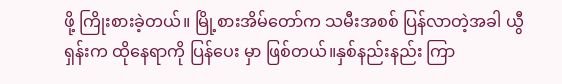ဖို့ ကြိုးစားခဲ့တယ်။ မြို့စားအိမ်တော်က သမီးအစစ် ပြန်လာတဲ့အခါ ယွီရှန်းက ထိုနေရာကို ပြန်ပေး မှာ ဖြစ်တယ်။နှစ်နည်းနည်း ကြာ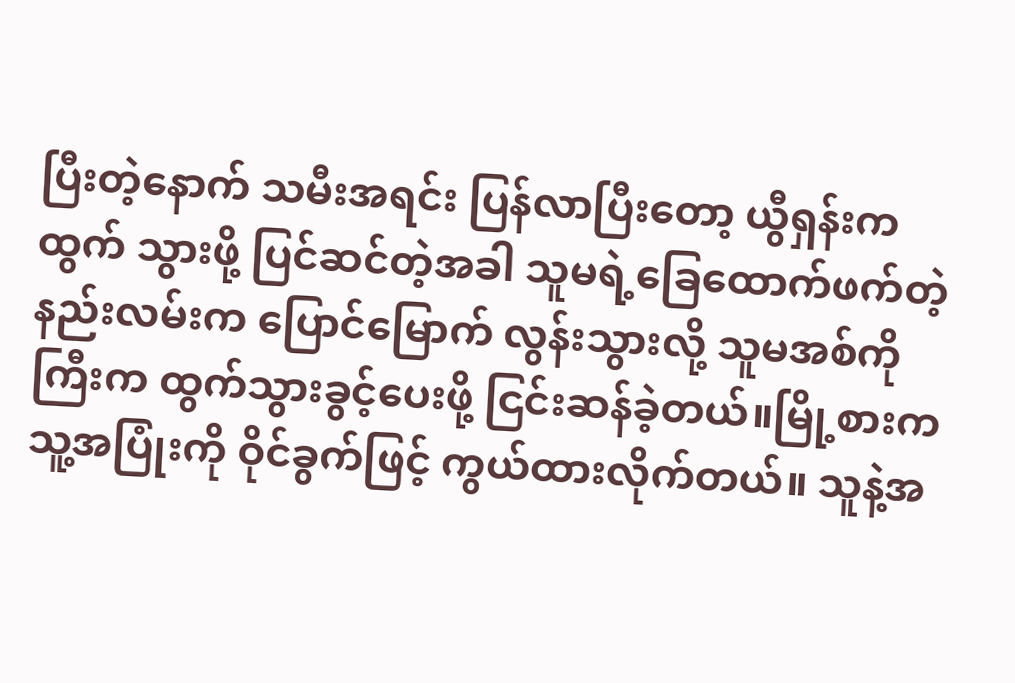ပြီးတဲ့နောက် သမီးအရင်း ပြန်လာပြီးတော့ ယွီရှန်းက ထွက် သွားဖို့ ပြင်ဆင်တဲ့အခါ သူမရဲ့ခြေထောက်ဖက်တဲ့နည်းလမ်းက ပြောင်မြောက် လွန်းသွားလို့ သူမအစ်ကိုကြီးက ထွက်သွားခွင့်ပေးဖို့ ငြင်းဆန်ခဲ့တယ်။မြို့စားက သူ့အပြုံးကို ဝိုင်ခွက်ဖြင့် ကွယ်ထားလိုက်တယ်။ သူနဲ့အ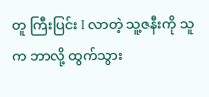တူ ကြီးပြင်း I လာတဲ့ သူ့ဇနီးကို သူက ဘာလို့ ထွက်သွား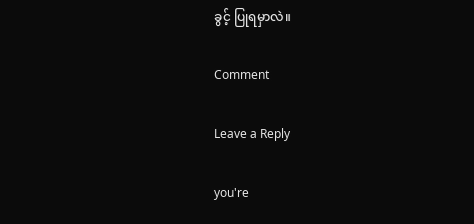ခွင့် ပြုရမှာလဲ။

Comment

Leave a Reply

you're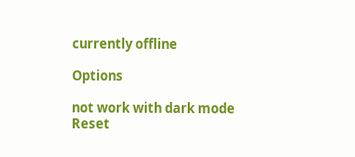currently offline

Options

not work with dark mode
Reset